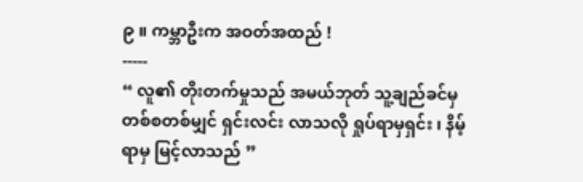၉ ။ ကမ္ဘာဦးက အဝတ်အထည် !
-----
“ လူ၏ တိုးတက်မှုသည် အမယ်ဘုတ် သူ့ချည်ခင်မှ တစ်စတစ်မျှင် ရှင်းလင်း လာသလို ရှုပ်ရာမှရှင်း ၊ နိမ့်ရာမှ မြင့်လာသည် ”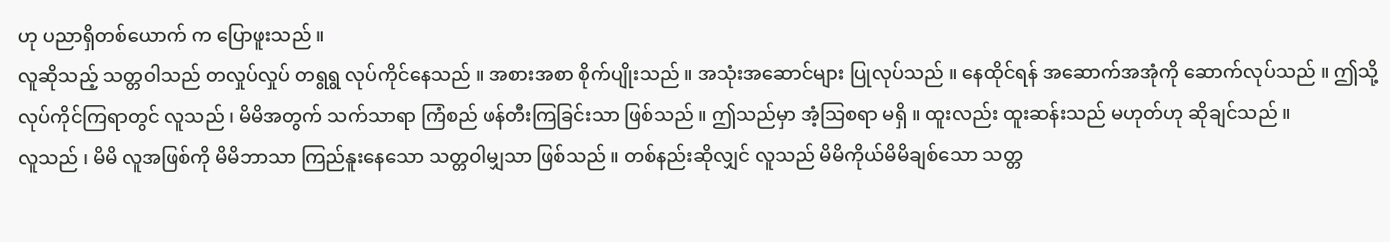ဟု ပညာရှိတစ်ယောက် က ပြောဖူးသည် ။
လူဆိုသည့် သတ္တဝါသည် တလှုပ်လှုပ် တရွရွ လုပ်ကိုင်နေသည် ။ အစားအစာ စိုက်ပျိုးသည် ။ အသုံးအဆောင်များ ပြုလုပ်သည် ။ နေထိုင်ရန် အဆောက်အအုံကို ဆောက်လုပ်သည် ။ ဤသို့ လုပ်ကိုင်ကြရာတွင် လူသည် ၊ မိမိအတွက် သက်သာရာ ကြံစည် ဖန်တီးကြခြင်းသာ ဖြစ်သည် ။ ဤသည်မှာ အံ့သြစရာ မရှိ ။ ထူးလည်း ထူးဆန်းသည် မဟုတ်ဟု ဆိုချင်သည် ။
လူသည် ၊ မိမိ လူအဖြစ်ကို မိမိဘာသာ ကြည်နူးနေသော သတ္တဝါမျှသာ ဖြစ်သည် ။ တစ်နည်းဆိုလျှင် လူသည် မိမိကိုယ်မိမိချစ်သော သတ္တ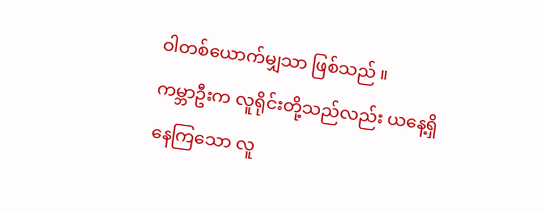ဝါတစ်ယောက်မျှသာ ဖြစ်သည် ။
ကမ္ဘာဦးက လူရိုင်းတို့သည်လည်း ယနေ့ရှိနေကြသော လူ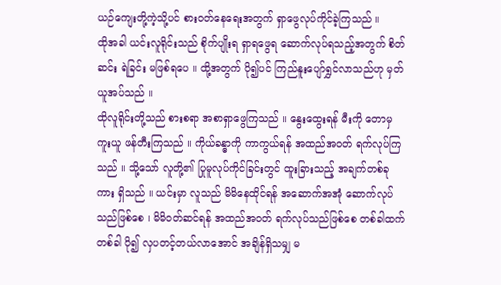ယဉ်ကျေးတို့ကဲ့သို့ပင် စားဝတ်နေရေးအတွက် ရှာဖွေလုပ်ကိုင်ခဲ့ကြသည် ။
ထိုအခါ ယင်းလူရိုင်းသည် စိုက်ပျိုးရ ရှာရဖွေရ ဆောက်လုပ်ရသည့်အတွက် စိတ်ဆင်း ရဲခြင်း မဖြစ်ရပေ ။ ထို့အတွက် ပို၍ပင် ကြည်နူးပျော်ရွှင်လာသည်ဟု မှတ်ယူအပ်သည် ။
ထိုလူရိုင်းတို့သည် စားစရာ အစာရှာဖွေကြသည် ။ နွေးထွေးရန် မီးကို တောမှ ကူးယူ ဖန်တီးကြသည် ။ ကိုယ်ခန္ဓာကို ကာကွယ်ရန် အထည်အဝတ် ရက်လုပ်ကြသည် ။ သို့သော် လူတို့၏ ပြုမူလုပ်ကိုင်ခြင်းတွင် ထူးခြားသည့် အချက်တစ်ခုကား ရှိသည် ။ ယင်းမှာ လူသည် မိမိနေထိုင်ရန် အဆောက်အအုံ ဆောက်လုပ်သည်ဖြစ်စေ ၊ မိမိဝတ်ဆင်ရန် အထည်အဝတ် ရက်လုပ်သည်ဖြစ်စေ တစ်ခါထက် တစ်ခါ ပို၍ လှပတင့်တယ်လာအောင် အချိန်ရှိသမျှ မ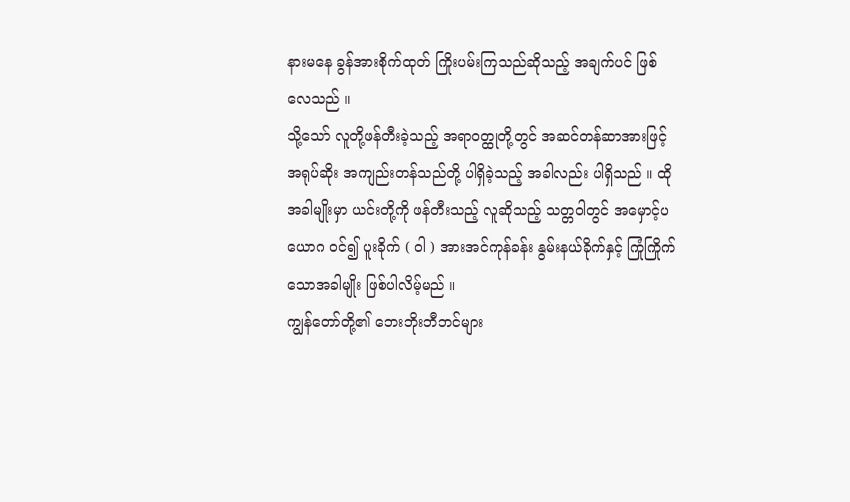နားမနေ ခွန်အားစိုက်ထုတ် ကြိုးပမ်းကြသည်ဆိုသည့် အချက်ပင် ဖြစ်လေသည် ။
သို့သော် လူတို့ဖန်တီးခဲ့သည့် အရာဝတ္ထုတို့တွင် အဆင်တန်ဆာအားဖြင့် အရုပ်ဆိုး အကျည်းတန်သည်တို့ ပါရှိခဲ့သည့် အခါလည်း ပါရှိသည် ။ ထိုအခါမျိုးမှာ ယင်းတို့ကို ဖန်တီးသည့် လူဆိုသည့် သတ္တဝါတွင် အမှောင့်ပယောဂ ဝင်၍ ပူးခိုက် ( ဝါ ) အားအင်ကုန်ခန်း နွမ်းနယ်ခိုက်နှင့် ကြုံကြိုက်သောအခါမျိုး ဖြစ်ပါလိမ့်မည် ။
ကျွန်တော်တို့၏ ဘေးဘိုးဘီဘင်များ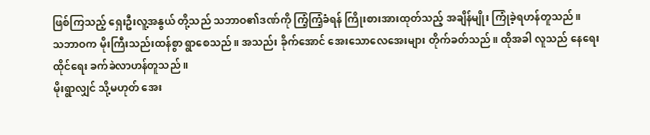ဖြစ်ကြသည့် ရှေးဦးလူ့အနွယ် တို့သည် သဘာဝ၏ဒဏ်ကို ကြံ့ကြံ့ခံရန် ကြိုးစားအားထုတ်သည့် အချိန်မျိုး ကြုံခဲ့ရဟန်တူသည် ။
သဘာဝက မိုးကြီးသည်းထန်စွာ ရွာစေသည် ။ အသည်း ခိုက်အောင် အေးသောလေအေးများ တိုက်ခတ်သည် ။ ထိုအခါ လူသည် နေရေး ထိုင်ရေး ခက်ခဲလာဟန်တူသည် ။
မိုးရွာလျှင် သို့မဟုတ် အေး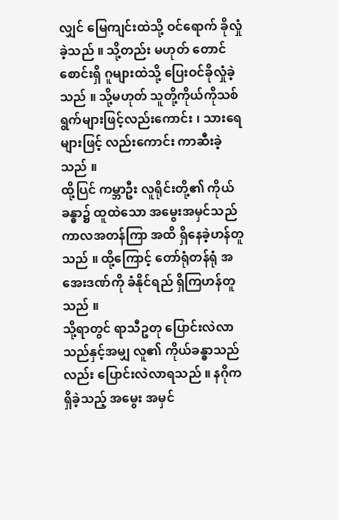လျှင် မြေကျင်းထဲသို့ ဝင်ရောက် ခိုလှုံခဲ့သည် ။ သို့တည်း မဟုတ် တောင်စောင်းရှိ ဂူများထဲသို့ ပြေးဝင်ခိုလှုံခဲ့သည် ။ သို့မဟုတ် သူတို့ကိုယ်ကိုသစ် ရွက်များဖြင့်လည်းကောင်း ၊ သားရေများဖြင့် လည်းကောင်း ကာဆီးခဲ့သည် ။
ထို့ပြင် ကမ္ဘာဦး လူရိုင်းတို့၏ ကိုယ်ခန္ဓာ၌ ထူထဲသော အမွေးအမှင်သည် ကာလအတန်ကြာ အထိ ရှိနေခဲ့ဟန်တူသည် ။ ထို့ကြောင့် တော်ရုံတန်ရုံ အအေးဒဏ်ကို ခံနိုင်ရည် ရှိကြဟန်တူသည် ။
သို့ရာတွင် ရာသီဥတု ပြောင်းလဲလာသည်နှင့်အမျှ လူ၏ ကိုယ်ခန္ဓာသည်လည်း ပြောင်းလဲလာရသည် ။ နဂိုကရှိခဲ့သည့် အမွေး အမှင်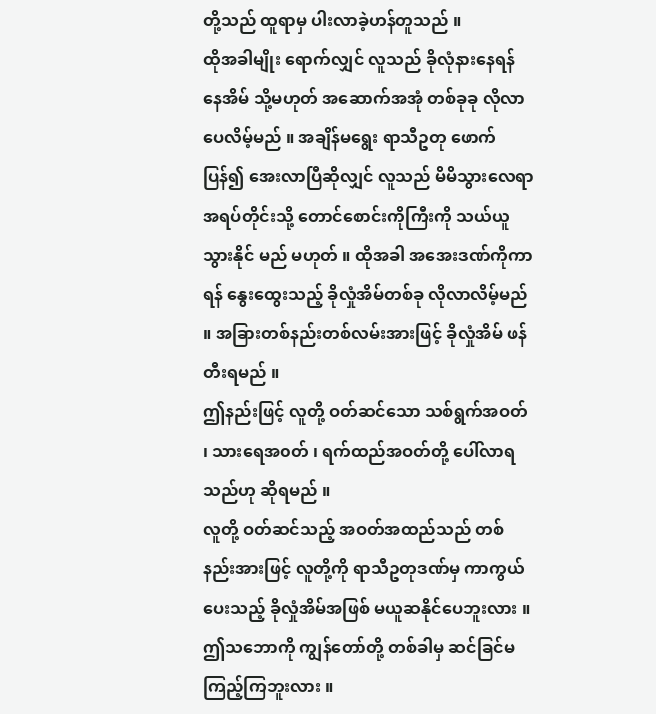တို့သည် ထူရာမှ ပါးလာခဲ့ဟန်တူသည် ။
ထိုအခါမျိုး ရောက်လျှင် လူသည် ခိုလုံနားနေရန် နေအိမ် သို့မဟုတ် အဆောက်အအုံ တစ်ခုခု လိုလာပေလိမ့်မည် ။ အချိန်မရွေး ရာသီဥတု ဖောက်ပြန်၍ အေးလာပြီဆိုလျှင် လူသည် မိမိသွားလေရာ အရပ်တိုင်းသို့ တောင်စောင်းကိုကြီးကို သယ်ယူသွားနိုင် မည် မဟုတ် ။ ထိုအခါ အအေးဒဏ်ကိုကာရန် နွေးထွေးသည့် ခိုလှုံအိမ်တစ်ခု လိုလာလိမ့်မည် ။ အခြားတစ်နည်းတစ်လမ်းအားဖြင့် ခိုလှုံအိမ် ဖန်တီးရမည် ။
ဤနည်းဖြင့် လူတို့ ဝတ်ဆင်သော သစ်ရွက်အဝတ် ၊ သားရေအ၀တ် ၊ ရက်ထည်အဝတ်တို့ ပေါ်လာရသည်ဟု ဆိုရမည် ။
လူတို့ ဝတ်ဆင်သည့် အဝတ်အထည်သည် တစ်နည်းအားဖြင့် လူတို့ကို ရာသီဥတုဒဏ်မှ ကာကွယ်ပေးသည့် ခိုလှုံအိမ်အဖြစ် မယူဆနိုင်ပေဘူးလား ။
ဤသဘောကို ကျွန်တော်တို့ တစ်ခါမှ ဆင်ခြင်မကြည့်ကြဘူးလား ။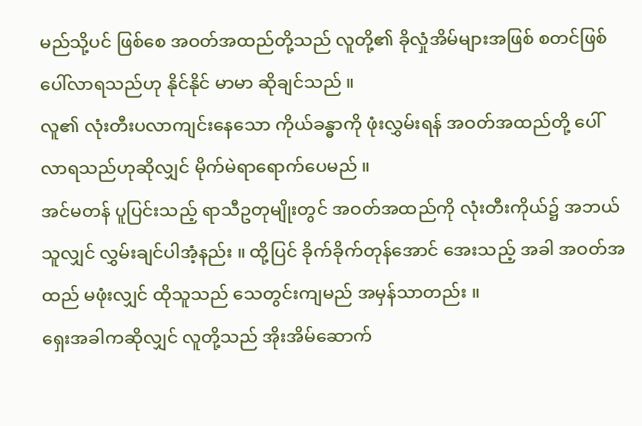မည်သို့ပင် ဖြစ်စေ အဝတ်အထည်တို့သည် လူတို့၏ ခိုလှုံအိမ်များအဖြစ် စတင်ဖြစ်ပေါ်လာရသည်ဟု နိုင်နိုင် မာမာ ဆိုချင်သည် ။
လူ၏ လုံးတီးပလာကျင်းနေသော ကိုယ်ခန္ဓာကို ဖုံးလွှမ်းရန် အဝတ်အထည်တို့ ပေါ်လာရသည်ဟုဆိုလျှင် မိုက်မဲရာရောက်ပေမည် ။
အင်မတန် ပူပြင်းသည့် ရာသီဥတုမျိုးတွင် အဝတ်အထည်ကို လုံးတီးကိုယ်၌ အဘယ်သူလျှင် လွှမ်းချင်ပါအံ့နည်း ။ ထို့ပြင် ခိုက်ခိုက်တုန်အောင် အေးသည့် အခါ အဝတ်အထည် မဖုံးလျှင် ထိုသူသည် သေတွင်းကျမည် အမှန်သာတည်း ။
ရှေးအခါကဆိုလျှင် လူတို့သည် အိုးအိမ်ဆောက်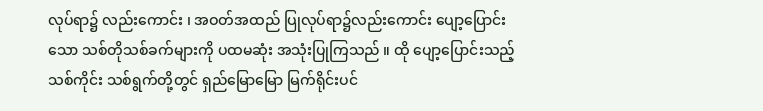လုပ်ရာ၌ လည်းကောင်း ၊ အဝတ်အထည် ပြုလုပ်ရာ၌လည်းကောင်း ပျော့ပြောင်းသော သစ်တိုသစ်ခက်များကို ပထမဆုံး အသုံးပြုကြသည် ။ ထို ပျော့ပြောင်းသည့် သစ်ကိုင်း သစ်ရွက်တို့တွင် ရှည်မြောမြော မြက်ရိုင်းပင်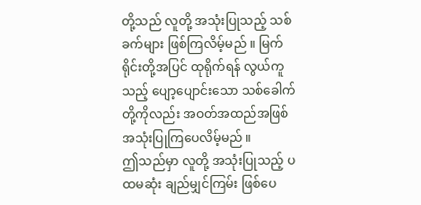တို့သည် လူတို့ အသုံးပြုသည့် သစ်ခက်များ ဖြစ်ကြလိမ့်မည် ။ မြက်ရိုင်းတို့အပြင် ထုရိုက်ရန် လွယ်ကူသည့် ပျော့ပျောင်းသော သစ်ခေါက်တို့ကိုလည်း အဝတ်အထည်အဖြစ် အသုံးပြုကြပေလိမ့်မည် ။
ဤသည်မှာ လူတို့ အသုံးပြုသည့် ပထမဆုံး ချည်မျှင်ကြမ်း ဖြစ်ပေ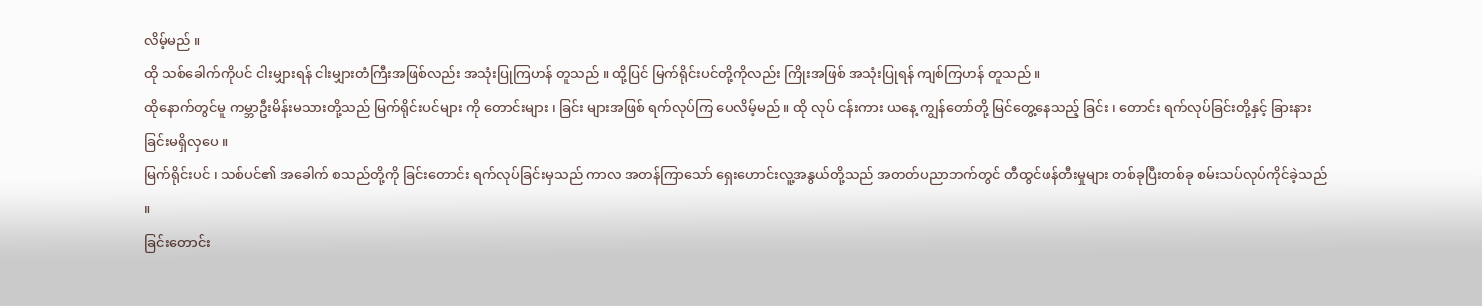လိမ့်မည် ။
ထို သစ်ခေါက်ကိုပင် ငါးမျှားရန် ငါးမျှားတံကြီးအဖြစ်လည်း အသုံးပြုကြဟန် တူသည် ။ ထို့ပြင် မြက်ရိုင်းပင်တို့ကိုလည်း ကြိုးအဖြစ် အသုံးပြုရန် ကျစ်ကြဟန် တူသည် ။
ထိုနောက်တွင်မူ ကမ္ဘာဦးမိန်းမသားတို့သည် မြက်ရိုင်းပင်များ ကို တောင်းများ ၊ ခြင်း များအဖြစ် ရက်လုပ်ကြ ပေလိမ့်မည် ။ ထို လုပ် ငန်းကား ယနေ့ ကျွန်တော်တို့ မြင်တွေ့နေသည့် ခြင်း ၊ တောင်း ရက်လုပ်ခြင်းတို့နှင့် ခြားနားခြင်းမရှိလှပေ ။
မြက်ရိုင်းပင် ၊ သစ်ပင်၏ အခေါက် စသည်တို့ကို ခြင်းတောင်း ရက်လုပ်ခြင်းမှသည် ကာလ အတန်ကြာသော် ရှေးဟောင်းလူ့အနွယ်တို့သည် အတတ်ပညာဘက်တွင် တီထွင်ဖန်တီးမှုများ တစ်ခုပြီးတစ်ခု စမ်းသပ်လုပ်ကိုင်ခဲ့သည် ။
ခြင်းတောင်း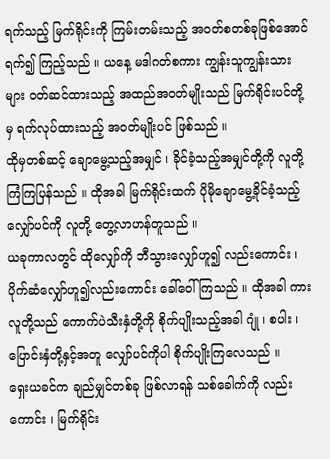ရက်သည့် မြက်ရိုင်းကို ကြမ်းတမ်းသည့် အ၀တ်စတစ်ခုဖြစ်အောင် ရက်၍ ကြည့်သည် ။ ယနေ့ မဒါဂတ်စကား ကျွန်းသူကျွန်းသားများ ဝတ်ဆင်ထားသည့် အထည်အဝတ်မျိုးသည် မြက်ရိုင်းပင်တို့မှ ရက်လုပ်ထားသည့် အ၀တ်မျိုးပင် ဖြစ်သည် ။
ထိုမှတစ်ဆင့် ချောမွေ့သည့်အမျှင် ၊ ခိုင်ခံ့သည့်အမျှင်တို့ကို လူတို့ ကြံကြပြန်သည် ။ ထိုအခါ မြက်ရိုင်းထက် ပိုမိုချောမွေ့ခိုင်ခံ့သည့် လျှော်ပင်ကို လူတို့ တွေ့လာဟန်တူသည် ။
ယခုကာလတွင် ထိုလျှော်ကို ဘီသွားလျှော်ဟူ၍ လည်းကောင်း ၊ ပိုက်ဆံလျှော်ဟူ၍လည်းကောင်း ခေါ်ဝေါ်ကြသည် ။ ထိုအခါ ကား လူတို့သည် ကောက်ပဲသီးနှံတို့ကို စိုက်ပျိုးသည့်အခါ ဂျုံ ၊ စပါး ၊ ပြောင်းနှံတို့နှင့်အတူ လျှော်ပင်ကိုပါ စိုက်ပျိုးကြလေသည် ။
ရှေးယခင်က ချည်မျှင်တစ်ခု ဖြစ်လာရန် သစ်ခေါက်ကို လည်းကောင်း ၊ မြက်ရိုင်း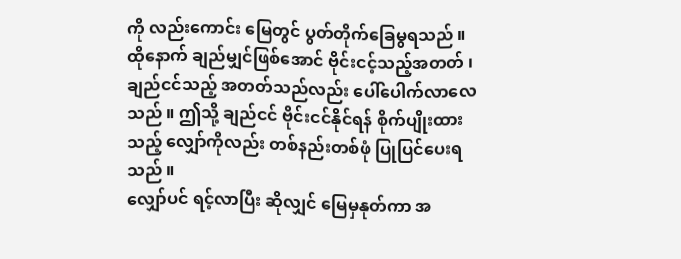ကို လည်းကောင်း မြေတွင် ပွတ်တိုက်ခြေမွရသည် ။ ထိုနောက် ချည်မျှင်ဖြစ်အောင် ဗိုင်းငင့်သည့်အတတ် ၊ ချည်ငင်သည့် အတတ်သည်လည်း ပေါ်ပေါက်လာလေသည် ။ ဤသို့ ချည်ငင် ဗိုင်းငင်နိုင်ရန် စိုက်ပျိုးထားသည့် လျှော်ကိုလည်း တစ်နည်းတစ်ဖုံ ပြုပြင်ပေးရသည် ။
လျှော်ပင် ရင့်လာပြီး ဆိုလျှင် မြေမှနုတ်ကာ အ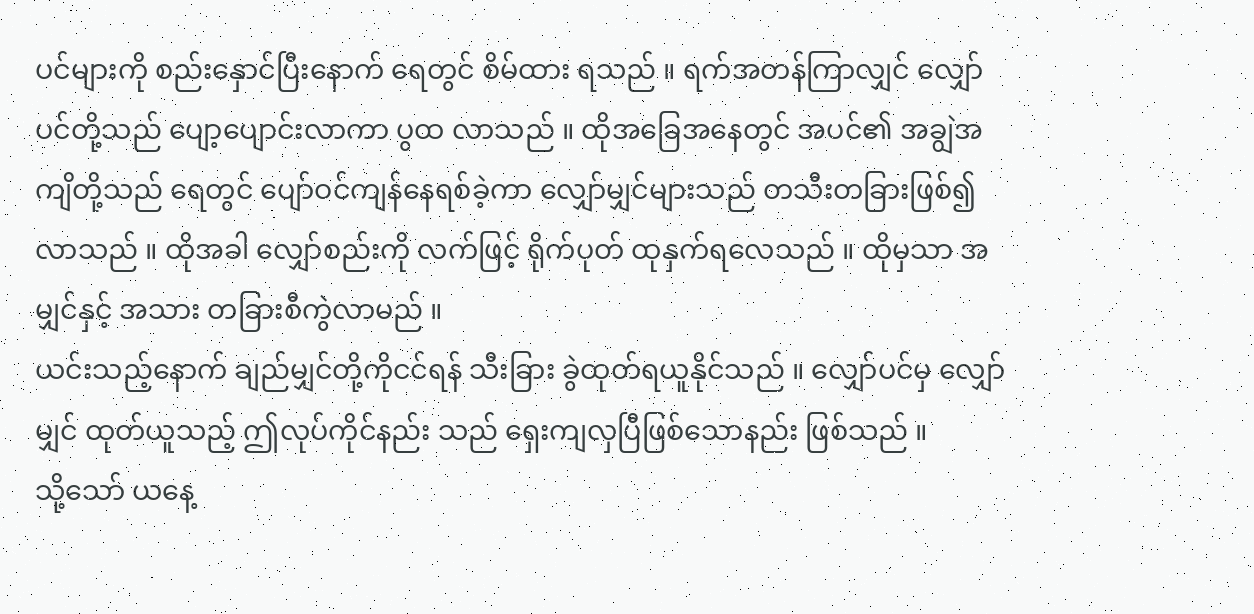ပင်များကို စည်းနှောင်ပြီးနောက် ရေတွင် စိမ်ထား ရသည် ။ ရက်အတန်ကြာလျှင် လျှော်ပင်တို့သည် ပျော့ပျောင်းလာကာ ပွထ လာသည် ။ ထိုအခြေအနေတွင် အပင်၏ အချွဲအကျိတို့သည် ရေတွင် ပျော်ဝင်ကျန်နေရစ်ခဲ့ကာ လျှော်မျှင်များသည် တသီးတခြားဖြစ်၍လာသည် ။ ထိုအခါ လျှော်စည်းကို လက်ဖြင့် ရိုက်ပုတ် ထုနှက်ရလေသည် ။ ထိုမှသာ အမျှင်နှင့် အသား တခြားစီကွဲလာမည် ။
ယင်းသည့်နောက် ချည်မျှင်တို့ကိုငင်ရန် သီးခြား ခွဲထုတ်ရယူနိုင်သည် ။ လျှော်ပင်မှ လျှော်မျှင် ထုတ်ယူသည့် ဤလုပ်ကိုင်နည်း သည် ရှေးကျလှပြီဖြစ်သောနည်း ဖြစ်သည် ။
သို့သော် ယနေ့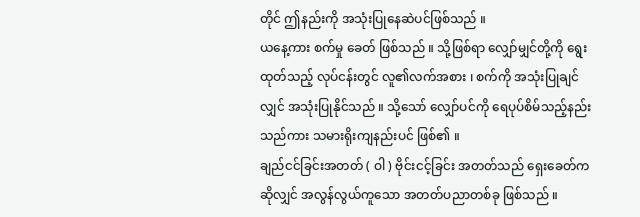တိုင် ဤနည်းကို အသုံးပြုနေဆဲပင်ဖြစ်သည် ။
ယနေ့ကား စက်မှု ခေတ် ဖြစ်သည် ။ သို့ဖြစ်ရာ လျှော်မျှင်တို့ကို ရွေးထုတ်သည့် လုပ်ငန်းတွင် လူ၏လက်အစား ၊ စက်ကို အသုံးပြုချင်လျှင် အသုံးပြုနိုင်သည် ။ သို့သော် လျှော်ပင်ကို ရေပုပ်စိမ်သည့်နည်းသည်ကား သမားရိုးကျနည်းပင် ဖြစ်၏ ။
ချည်ငင်ခြင်းအတတ် ( ဝါ ) ဗိုင်းငင့်ခြင်း အတတ်သည် ရှေးခေတ်ကဆိုလျှင် အလွန်လွယ်ကူသော အတတ်ပညာတစ်ခု ဖြစ်သည် ။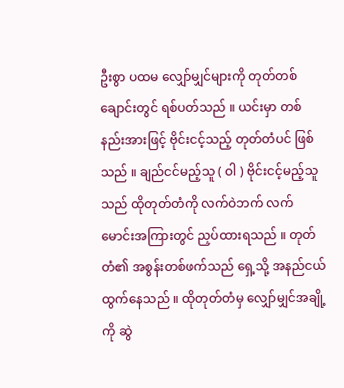ဦးစွာ ပထမ လျှော်မျှင်များကို တုတ်တစ်ချောင်းတွင် ရစ်ပတ်သည် ။ ယင်းမှာ တစ်နည်းအားဖြင့် ဗိုင်းငင့်သည့် တုတ်တံပင် ဖြစ်သည် ။ ချည်ငင်မည့်သူ ( ဝါ ) ဗိုင်းငင့်မည့်သူ သည် ထိုတုတ်တံကို လက်ဝဲဘက် လက်မောင်းအကြားတွင် ညှပ်ထားရသည် ။ တုတ်တံ၏ အစွန်းတစ်ဖက်သည် ရှေ့သို့ အနည်ငယ် ထွက်နေသည် ။ ထိုတုတ်တံမှ လျှော်မျှင်အချို့ကို ဆွဲ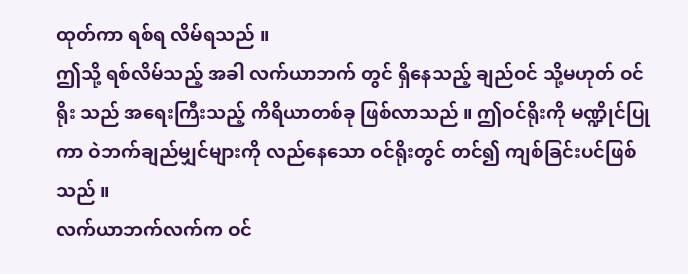ထုတ်ကာ ရစ်ရ လိမ်ရသည် ။
ဤသို့ ရစ်လိမ်သည့် အခါ လက်ယာဘက် တွင် ရှိနေသည့် ချည်ဝင် သို့မဟုတ် ဝင်ရိုး သည် အရေးကြီးသည့် ကိရိယာတစ်ခု ဖြစ်လာသည် ။ ဤဝင်ရိုးကို မဏ္ဍိုင်ပြုကာ ဝဲဘက်ချည်မျှင်များကို လည်နေသော ဝင်ရိုးတွင် တင်၍ ကျစ်ခြင်းပင်ဖြစ်သည် ။
လက်ယာဘက်လက်က ဝင်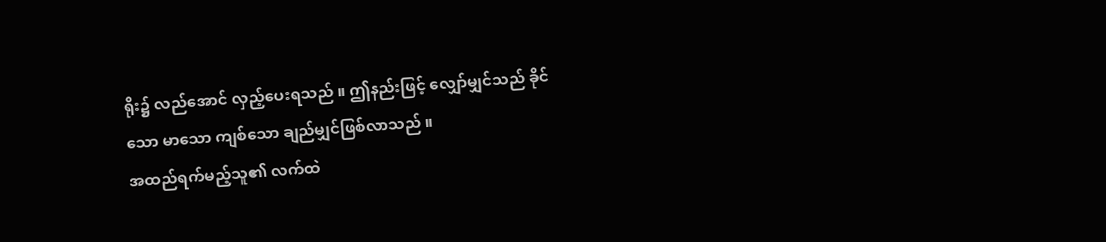ရိုး၌ လည်အောင် လှည့်ပေးရသည် ။ ဤနည်းဖြင့် လျှော်မျှင်သည် ခိုင်သော မာသော ကျစ်သော ချည်မျှင်ဖြစ်လာသည် ။
အထည်ရက်မည့်သူ၏ လက်ထဲ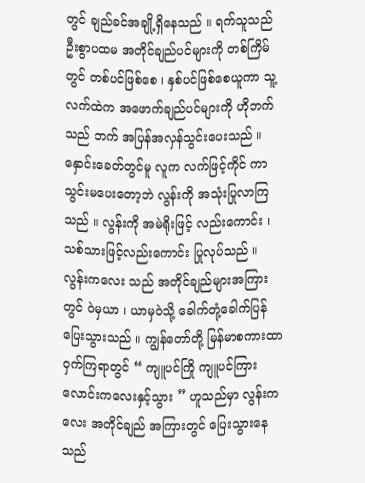တွင် ချည်ခင်အချို့ရှိနေသည် ။ ရက်သူသည် ဦးစွာပထမ အတိုင်ချည်ပင်များကို တစ်ကြိမ်တွင် တစ်ပင်ဖြစ်စေ ၊ နှစ်ပင်ဖြစ်စေယူကာ သူ့လက်ထဲက အဖောက်ချည်ပင်များကို ဟိုဘက် သည် ဘက် အပြန်အလှန်သွင်းပေးသည် ။ နှောင်းခေတ်တွင်မူ လူက လက်ဖြင့်ကိုင် ကာ သွင်းမပေးတော့ဘဲ လွန်းကို အသုံးပြုလာကြသည် ။ လွန်းကို အမဲရိုးဖြင့် လည်းကောင်း ၊ သစ်သားဖြင့်လည်းကောင်း ပြုလုပ်သည် ။
လွန်းကလေး သည် အတိုင်ချည်များအကြားတွင် ဝဲမှယာ ၊ ယာမှဝဲသို့ ခေါက်တုံ့ခေါက်ပြန် ပြေးသွားသည် ။ ကျွန်တော်တို့ မြန်မာစကားထာ ဝှက်ကြရာတွင် “ ကျူပင်ကြို ကျူပင်ကြား လောင်းကလေးနှင့်သွား ” ဟူသည်မှာ လွန်းကလေး အတိုင်ချည် အကြားတွင် ပြေးသွားနေသည်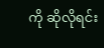ကို ဆိုလိုရင်း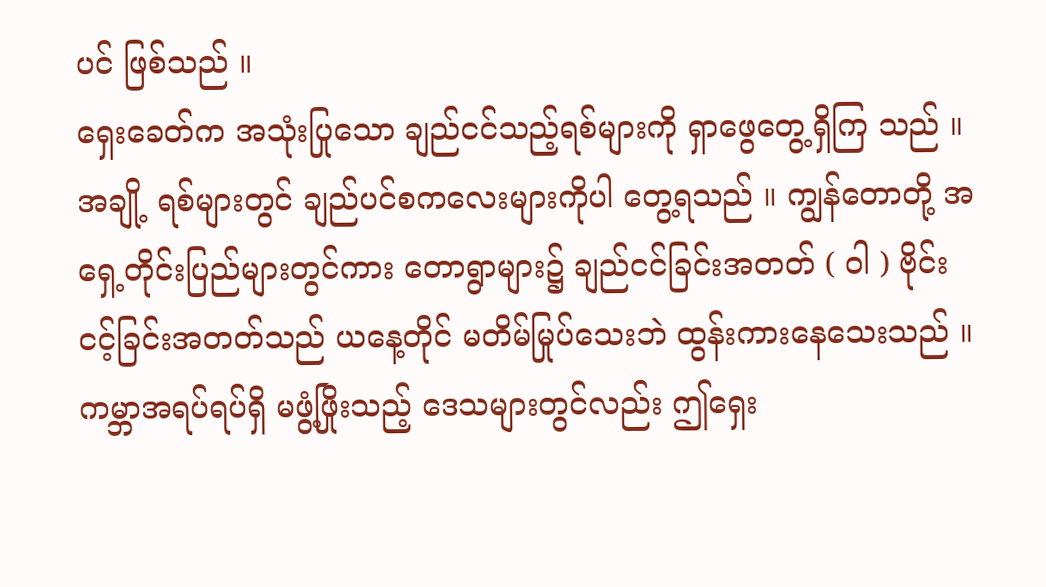ပင် ဖြစ်သည် ။
ရှေးခေတ်က အသုံးပြုသော ချည်ငင်သည့်ရစ်များကို ရှာဖွေတွေ့ရှိကြ သည် ။ အချို့ ရစ်များတွင် ချည်ပင်စကလေးများကိုပါ တွေ့ရသည် ။ ကျွန်တောတို့ အရှေ့တိုင်းပြည်များတွင်ကား တောရွာများ၌ ချည်ငင်ခြင်းအတတ် ( ဝါ ) ဗိုင်းငင့်ခြင်းအတတ်သည် ယနေ့တိုင် မတိမ်မြုပ်သေးဘဲ ထွန်းကားနေသေးသည် ။
ကမ္ဘာအရပ်ရပ်ရှိ မဖွံ့ဖြိုးသည့် ဒေသများတွင်လည်း ဤရှေး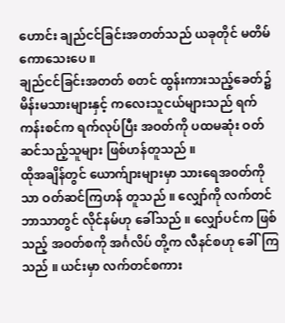ဟောင်း ချည်ငင်ခြင်းအတတ်သည် ယခုတိုင် မတိမ်ကောသေးပေ ။
ချည်ငင်ခြင်းအတတ် စတင် ထွန်းကားသည့်ခေတ်၌ မိန်းမသားများနှင့် ကလေးသူငယ်များသည် ရက်ကန်းစင်က ရက်လုပ်ပြီး အဝတ်ကို ပထမဆုံး ဝတ်ဆင်သည့်သူများ ဖြစ်ဟန်တူသည် ။
ထိုအချိန်တွင် ယောက်ျားများမှာ သားရေအ၀တ်ကိုသာ ဝတ်ဆင်ကြဟန် တူသည် ။ လျှော်ကို လက်တင်ဘာသာတွင် လိုင်နမ်ဟု ခေါ်သည် ။ လျှော်ပင်က ဖြစ်သည့် အဝတ်စကို အင်္ဂလိပ် တို့က လီနင်စဟု ခေါ်ကြသည် ။ ယင်းမှာ လက်တင်စကား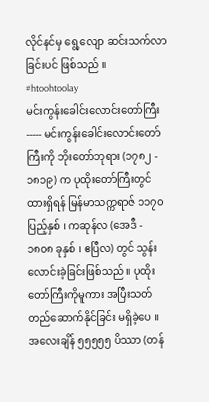လိုင်နင်မှ ရွေ့လျော ဆင်းသက်လာခြင်းပင် ဖြစ်သည် ။
#htoohtoolay
မင်းကွန်းခေါင်းလောင်းတော်ကြီး ----- မင်းကွန်းခေါင်းလောင်းတော်ကြီးကို ဘိုးတော်ဘုရား (၁၇၈၂ - ၁၈၁၉) က ပုထိုးတော်ကြီးတွင် ထားရှိရန် မြန်မာသက္ကရာဇ် ၁၁၇၀ ပြည့်နှစ် ၊ ကဆုန်လ (အေဒီ - ၁၈၀၈ ခုနှစ် ၊ ဧပြီလ) တွင် သွန်းလောင်းခဲ့ခြင်းဖြစ်သည် ။ ပုထိုးတော်ကြီးကိုမူကား အပြီးသတ် တည်ဆောက်နိုင်ခြင်း မရှိခဲ့ပေ ။ အလေးချိန် ၅၅၅၅၅ ပိဿာ (တန်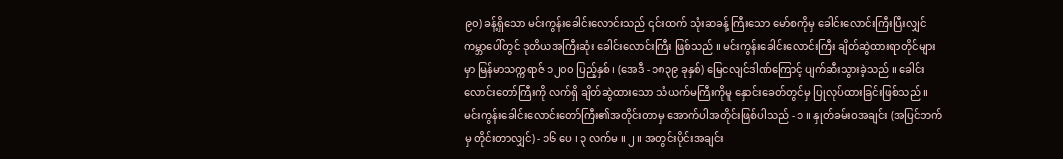၉၀) ခန့်ရှိသော မင်းကွန်းခေါင်းလောင်းသည် ၎င်းထက် သုံးဆခန့် ကြီးသော မော်စကိုမှ ခေါင်းလောင်းကြီးပြီးလျှင် ကမ္ဘာပေါ်တွင် ဒုတိယအကြီးဆုံး ခေါင်းလောင်းကြီး ဖြစ်သည် ။ မင်းကွန်းခေါင်းလောင်းကြီး ချိတ်ဆွဲထားရာတိုင်များမှာ မြန်မာသက္ကရာဇ် ၁၂၀၀ ပြည့်နှစ် ၊ (အေဒီ - ၁၈၃၉ ခုနှစ်) မြေငလျင်ဒါဏ်ကြောင့် ပျက်ဆီးသွားခဲ့သည် ။ ခေါင်းလောင်းတော်ကြီးကို လက်ရှိ ချိတ်ဆွဲထားသော သံယက်မကြီးကိုမူ နှောင်းခေတ်တွင်မှ ပြုလုပ်ထားခြင်းဖြစ်သည် ။ မင်းကွန်းခေါင်းလောင်းတော်ကြီး၏အတိုင်းတာမှ အောက်ပါအတိုင်းဖြစ်ပါသည် - ၁ ။ နှုတ်ခမ်းဝအချင်း (အပြင်ဘက်မှ တိုင်းတာလျှင်) - ၁၆ ပေ ၊ ၃ လက်မ ။ ၂ ။ အတွင်းပိုင်းအချင်း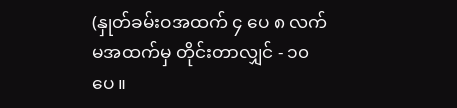(နှုတ်ခမ်းဝအထက် ၄ ပေ ၈ လက်မအထက်မှ တိုင်းတာလျှင် - ၁၀ ပေ ။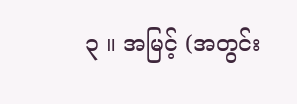၃ ။ အမြင့် (အတွင်း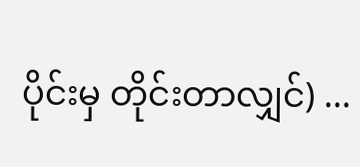ပိုင်းမှ တိုင်းတာလျှင်) ...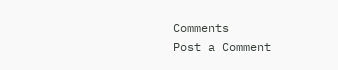Comments
Post a Comment